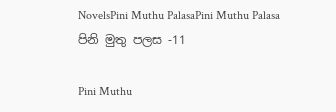NovelsPini Muthu PalasaPini Muthu Palasa පිනි මුතු පලස -11

Pini Muthu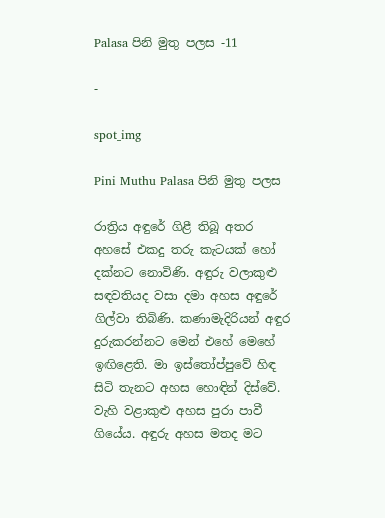Palasa පිනි මුතු පලස -11

-

spot_img

Pini Muthu Palasa පිනි මුතු පලස

රාත්‍රිය අඳුරේ ගිළී තිබූ අතර අහසේ එකදු තරු කැටයක් හෝ දක්නට නොවිණි. අඳුරු වලාකුළු සඳවතියද වසා දමා අහස අඳුරේ ගිල්වා තිබිණි. කණාමැදිරියන් අඳුර දුරුකරන්නට මෙන් එහේ මෙහේ ඉඟිළෙති. මා ඉස්තෝප්පුවේ හිඳ සිටි තැනට අහස හොඳින් දිස්වේ. වැහි වළාකුළු අහස පුරා පාවී ගියේය. අඳුරු අහස මතද මට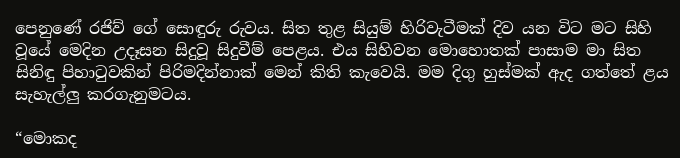පෙනුණේ රජිව් ගේ සොඳුරු රුවය. සිත තුළ සියුම් හිරිවැටීමක් දිව යන විට මට සිහි වූයේ මෙදින උදෑසන සිදුවූ සිදුවීම් පෙළය. එය සිහිවන මොහොතක් පාසාම මා සිත සිනිඳු පිහාටුවකින් පිරිමදින්නාක් මෙන් කිති කැවෙයි. මම දිගු හුස්මක් ඇද ගත්තේ ළය සැහැල්ලු කරගැනුමටය.

“මොකද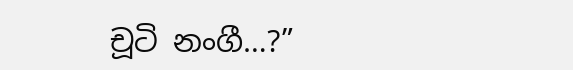චූටි නංගී…?”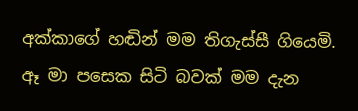අක්කාගේ හඬින් මම තිගැස්සී ගියෙමි. ඈ මා පසෙක සිටි බවක් මම දැන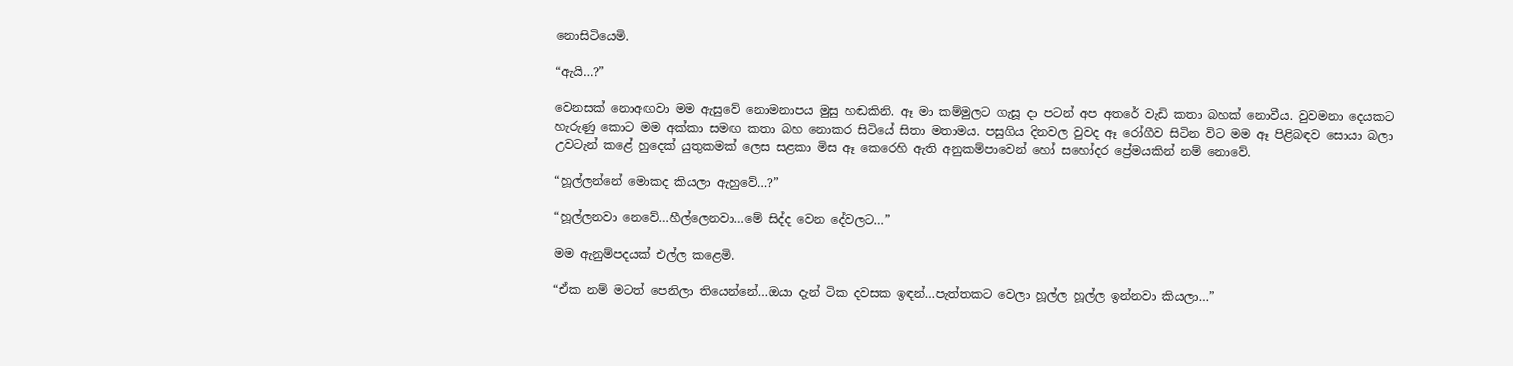නොසිටියෙමි.

“ඇයි…?”

වෙනසක් නොඅඟවා මම ඇසුවේ නොමනාපය මුසු හඬකිනි. ඈ මා කම්මුලට ගැසූ දා පටන් අප අතරේ වැඩි කතා බහක් නොවීය. වුවමනා දෙයකට හැරුණු කොට මම අක්කා සමඟ කතා බහ නොකර සිටියේ සිතා මතාමය. පසුගිය දිනවල වුවද ඈ රෝගීව සිටින විට මම ඈ පිළිබඳව සොයා බලා උවටැන් කළේ හුදෙක් යුතුකමක් ලෙස සළකා මිස ඈ කෙරෙහි ඇති අනුකම්පාවෙන් හෝ සහෝදර ප්‍රේමයකින් නම් නොවේ.

“හූල්ලන්නේ මොකද කියලා ඇහුවේ…?”

“හූල්ලනවා නෙවේ…හීල්ලෙනවා…මේ සිද්ද වෙන දේවලට…”

මම ඇනුම්පදයක් එල්ල කළෙමි.

“ඒක නම් මටත් පෙනිලා තියෙන්නේ…ඔයා දැන් ටික දවසක ඉඳන්…පැත්තකට වෙලා හූල්ල හූල්ල ඉන්නවා කියලා…”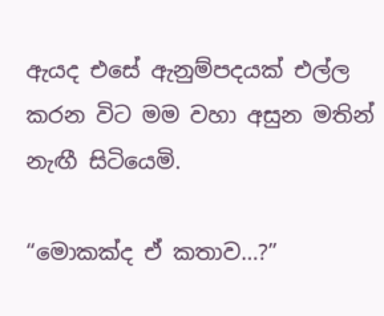ඇයද එසේ ඇනුම්පදයක් එල්ල කරන විට මම වහා අසුන මතින් නැඟී සිටියෙමි.

“මොකක්ද ඒ කතාව…?”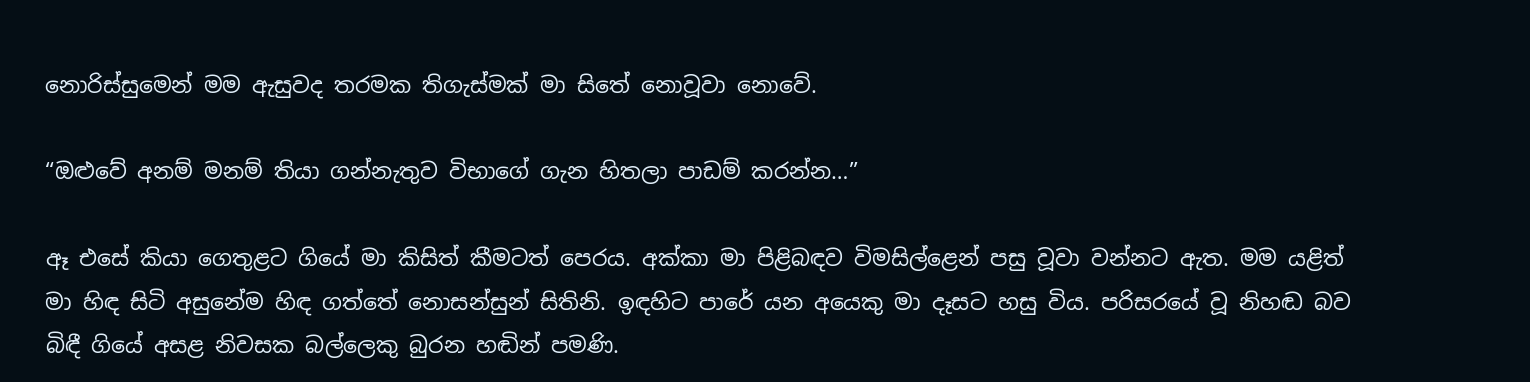නොරිස්සුමෙන් මම ඇසුවද තරමක තිගැස්මක් මා සිතේ නොවූවා නොවේ.

“ඔළුවේ අනම් මනම් තියා ගන්නැතුව විභාගේ ගැන හිතලා පාඩම් කරන්න…”

ඈ එසේ කියා ගෙතුළට ගියේ මා කිසිත් කීමටත් පෙරය. අක්කා මා පිළිබඳව විමසිල්ළෙන් පසු වූවා වන්නට ඇත. මම යළිත් මා හිඳ සිටි අසුනේම හිඳ ගත්තේ නොසන්සුන් සිතිනි. ඉඳහිට පාරේ යන අයෙකු මා දෑසට හසු විය. පරිසරයේ වූ නිහඬ බව බිඳී ගියේ අසළ නිවසක බල්ලෙකු බුරන හඬින් පමණි.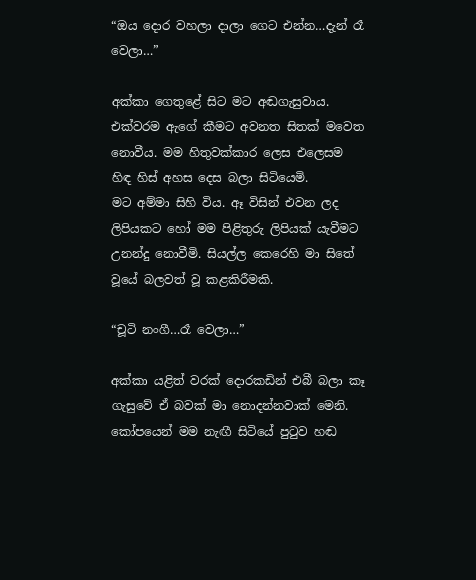“ඔය දොර වහලා දාලා ගෙට එන්න…දැන් රෑ වෙලා…”

අක්කා ගෙතුළේ සිට මට අඬගැසුවාය. එක්වරම ඇගේ කීමට අවනත සිතක් මවෙත නොවීය. මම හිතුවක්කාර ලෙස එලෙසම හිඳ හිස් අහස දෙස බලා සිටියෙමි.
මට අම්මා සිහි විය. ඈ විසින් එවන ලද ලිපියකට හෝ මම පිළිතුරු ලිපියක් යැවීමට උනන්දු නොවීමි. සියල්ල කෙරෙහි මා සිතේ වූයේ බලවත් වූ කළකිරීමකි.

“චූටි නංගී…රෑ වෙලා…”

අක්කා යළිත් වරක් දොරකඩින් එබී බලා කෑ ගැසුවේ ඒ බවක් මා නොදන්නවාක් මෙනි. කෝපයෙන් මම නැඟී සිටියේ පුටුව හඬ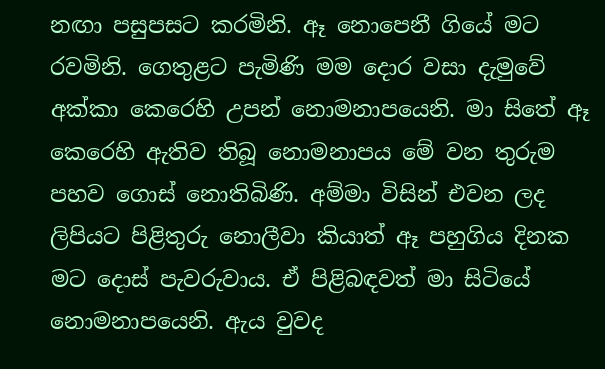නඟා පසුපසට කරමිනි. ඈ නොපෙනී ගියේ මට රවමිනි. ගෙතුළට පැමිණි මම දොර වසා දැමුවේ අක්කා කෙරෙහි උපන් නොමනාපයෙනි. මා සිතේ ඈ කෙරෙහි ඇතිව තිබූ නොමනාපය මේ වන තුරුම පහව ගොස් නොතිබිණි. අම්මා විසින් එවන ලද ලිපියට පිළිතුරු නොලීවා කියාත් ඈ පහුගිය දිනක මට දොස් පැවරුවාය. ඒ පිළිබඳවත් මා සිටියේ නොමනාපයෙනි. ඇය වුවද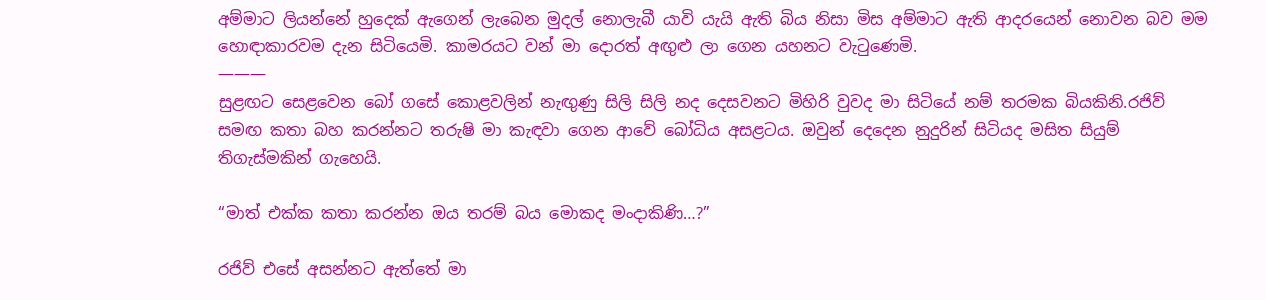අම්මාට ලියන්නේ හුදෙක් ඇගෙන් ලැබෙන මුදල් නොලැබී යාවි යැයි ඇති බිය නිසා මිස අම්මාට ඇති ආදරයෙන් නොවන බව මම හොඳාකාරවම දැන සිටියෙමි. කාමරයට වන් මා දොරත් අඟුළු ලා ගෙන යහනට වැටුණෙමි.
———
සුළඟට සෙළවෙන බෝ ගසේ කොළවලින් නැඟුණු සිලි සිලි නද දෙසවනට මිහිරි වුවද මා සිටියේ නම් තරමක බියකිනි.රජිව් සමඟ කතා බහ කරන්නට තරුෂි මා කැඳවා ගෙන ආවේ බෝධිය අසළටය. ඔවුන් දෙදෙන නුදුරින් සිටියද මසිත සියුම් තිගැස්මකින් ගැහෙයි.

“මාත් එක්ක කතා කරන්න ඔය තරම් බය මොකද මංදාකිණි…?”

රජිව් එසේ අසන්නට ඇත්තේ මා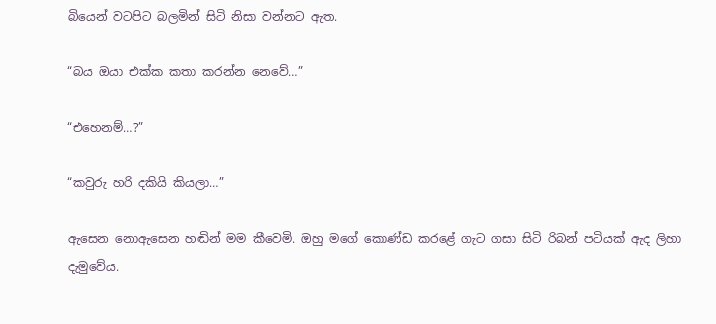බියෙන් වටපිට බලමින් සිටි නිසා වන්නට ඇත.

“බය ඔයා එක්ක කතා කරන්න නෙවේ…”

“එහෙනම්…?”

“කවුරු හරි දකියි කියලා…”

ඇසෙන නොඇසෙන හඬින් මම කීවෙමි. ඔහු මගේ කොණ්ඩ කරළේ ගැට ගසා සිටි රිබන් පටියක් ඇද ලිහා දැමුවේය.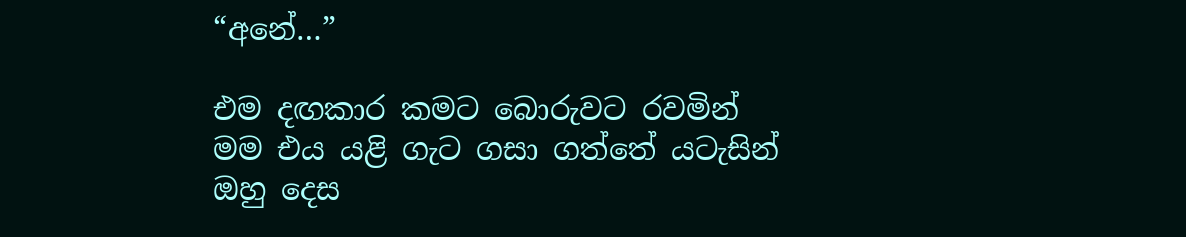“අනේ…”

එම දඟකාර කමට බොරුවට රවමින් මම එය යළි ගැට ගසා ගත්තේ යටැසින් ඔහු දෙස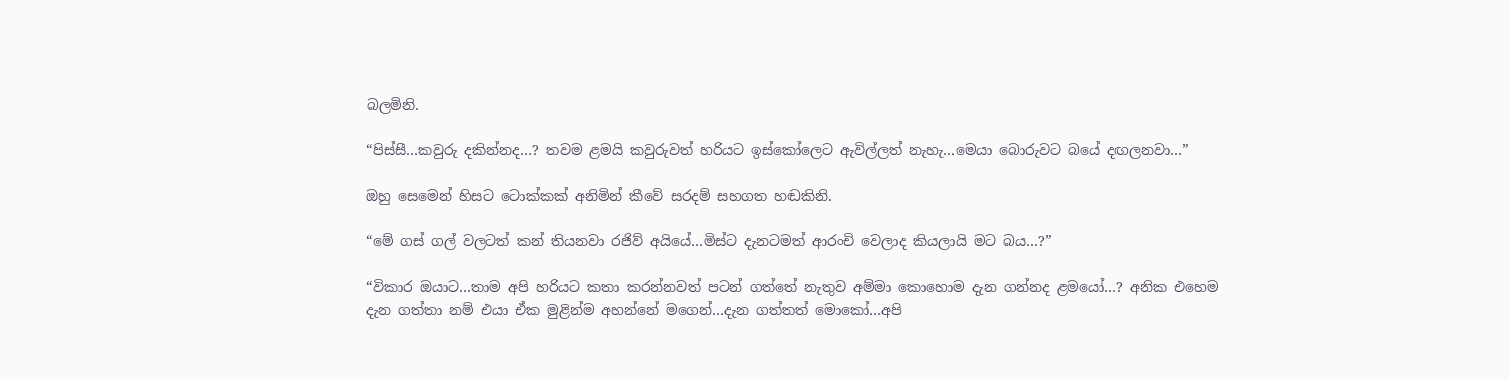බලමිනි.

“පිස්සී…කවුරු දකින්නද…? තවම ළමයි කවුරුවත් හරියට ඉස්කෝලෙට ඇවිල්ලත් නැහැ…මෙයා බොරුවට බයේ දඟලනවා…”

ඔහු සෙමෙන් හිසට ටොක්කක් අනිමින් කීවේ සරදම් සහගත හඬකිනි.

“මේ ගස් ගල් වලටත් කන් තියනවා රජිව් අයියේ…මිස්ට දැනටමත් ආරංචි වෙලාද කියලායි මට බය…?”

“විකාර ඔයාට…තාම අපි හරියට කතා කරන්නවත් පටන් ගත්තේ නැතුව අම්මා කොහොම දැන ගන්නද ළමයෝ…? අනික එහෙම දැන ගත්තා නම් එයා ඒක මුළින්ම අහන්නේ මගෙන්…දැන ගත්තත් මොකෝ…අපි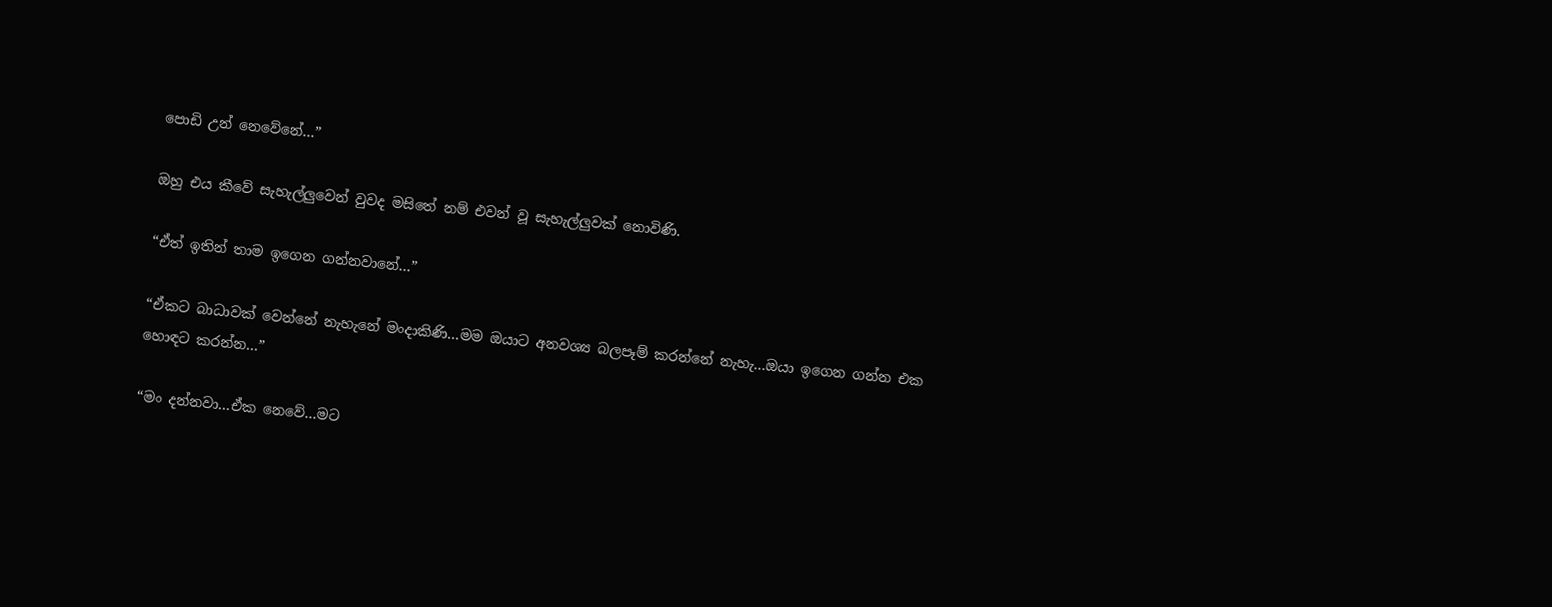පොඩි උන් නෙවේනේ…”

ඔහු එය කීවේ සැහැල්ලුවෙන් වුවද මසිතේ නම් එවන් වූ සැහැල්ලුවක් නොවිණි.

“ඒත් ඉතින් තාම ඉගෙන ගන්නවානේ…”

“ඒකට බාධාවක් වෙන්නේ නැහැනේ මංදාකිණි…මම ඔයාට අනවශ්‍ය බලපෑම් කරන්නේ නැහැ…ඔයා ඉගෙන ගන්න එක හොඳට කරන්න…”

“මං දන්නවා…ඒක නෙවේ…මට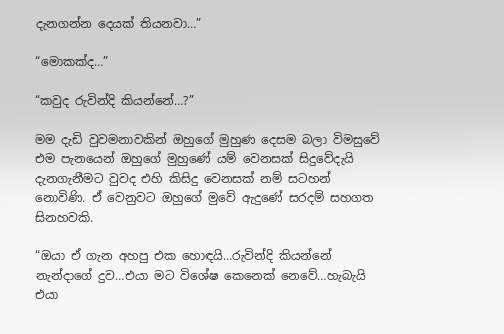දැනගන්න දෙයක් තියනවා…”

“මොකක්ද…”

“කවුද රුවින්දි කියන්නේ…?”

මම දැඩි වුවමනාවකින් ඔහුගේ මුහුණ දෙසම බලා විමසුවේ එම පැනයෙන් ඔහුගේ මුහුණේ යම් වෙනසක් සිදුවේදැයි දැනගැනීමට වුවද එහි කිසිදු වෙනසක් නම් සටහන් නොවිණි. ඒ වෙනුවට ඔහුගේ මුවේ ඇදුණේ සරදම් සහගත සිනහවකි.

“ඔයා ඒ ගැන අහපු එක හොඳයි…රුවින්දි කියන්නේ නැන්දාගේ දුව…එයා මට විශේෂ කෙනෙක් නෙවේ…හැබැයි එයා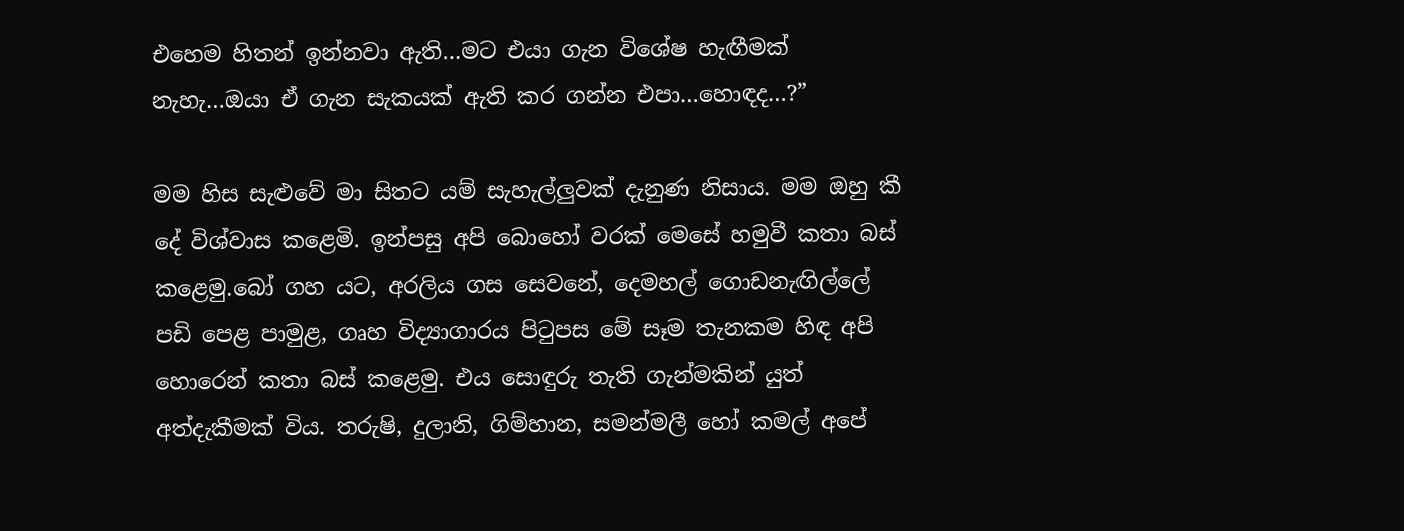එහෙම හිතන් ඉන්නවා ඇති…මට එයා ගැන විශේෂ හැඟීමක් නැහැ…ඔයා ඒ ගැන සැකයක් ඇති කර ගන්න එපා…හොඳද…?”

මම හිස සැළුවේ මා සිතට යම් සැහැල්ලුවක් දැනුණ නිසාය. මම ඔහු කී දේ විශ්වාස කළෙමි. ඉන්පසු අපි බොහෝ වරක් මෙසේ හමුවී කතා බස් කළෙමු.බෝ ගහ යට, අරලිය ගස සෙවනේ, දෙමහල් ගොඩනැඟිල්ලේ පඩි පෙළ පාමුළ, ගෘහ විද්‍යාගාරය පිටුපස මේ සෑම තැනකම හිඳ අපි හොරෙන් කතා බස් කළෙමු. එය සොඳුරු තැති ගැන්මකින් යුත් අත්දැකීමක් විය. තරුෂි, දුලානි, ගිම්හාන, සමන්මලී හෝ කමල් අපේ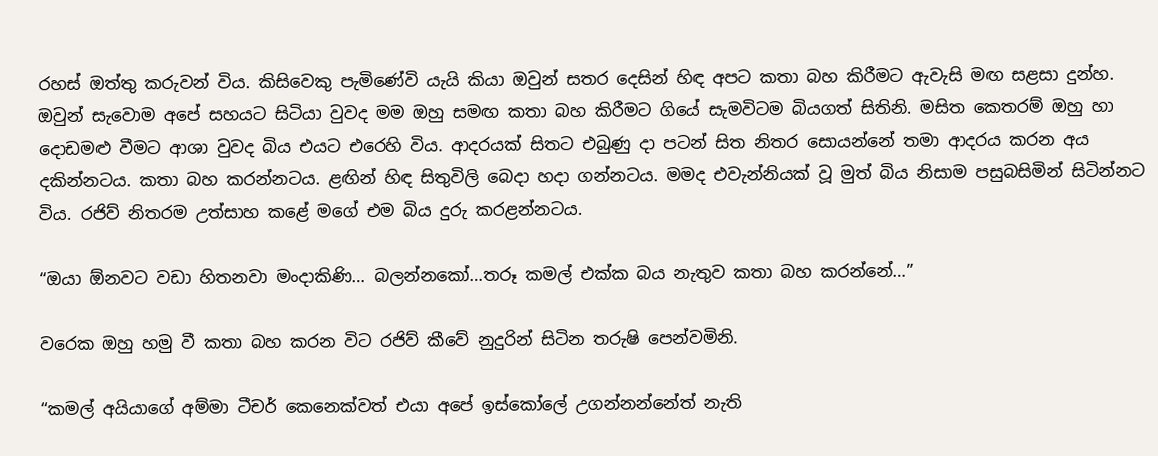රහස් ඔත්තු කරුවන් විය. කිසිවෙකු පැමිණේවි යැයි කියා ඔවුන් සතර දෙසින් හිඳ අපට කතා බහ කිරීමට ඇවැසි මඟ සළසා දුන්හ. ඔවුන් සැවොම අපේ සහයට සිටියා වුවද මම ඔහු සමඟ කතා බහ කිරීමට ගියේ සැමවිටම බියගත් සිතිනි. මසිත කෙතරම් ඔහු හා දොඩමළු වීමට ආශා වුවද බිය එයට එරෙහි විය. ආදරයක් සිතට එබුණු දා පටන් සිත නිතර සොයන්නේ තමා ආදරය කරන අය දකින්නටය. කතා බහ කරන්නටය. ළඟින් හිඳ සිතුවිලි බෙදා හදා ගන්නටය. මමද එවැන්නියක් වූ මුත් බිය නිසාම පසුබසිමින් සිටින්නට විය. රජිව් නිතරම උත්සාහ කළේ මගේ එම බිය දුරු කරළන්නටය.

“ඔයා ඕනවට වඩා හිතනවා මංදාකිණි… බලන්නකෝ…තරූ කමල් එක්ක බය නැතුව කතා බහ කරන්නේ…”

වරෙක ඔහු හමු වී කතා බහ කරන විට රජිව් කීවේ නුදුරින් සිටින තරුෂි පෙන්වමිනි.

“කමල් අයියාගේ අම්මා ටීචර් කෙනෙක්වත් එයා අපේ ඉස්කෝලේ උගන්නන්නේත් නැති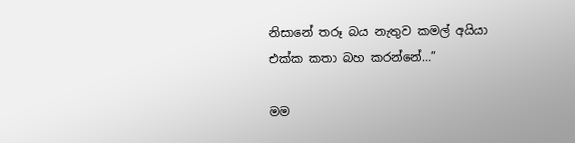නිසානේ තරූ බය නැතුව කමල් අයියා එක්ක කතා බහ කරන්නේ…”

මම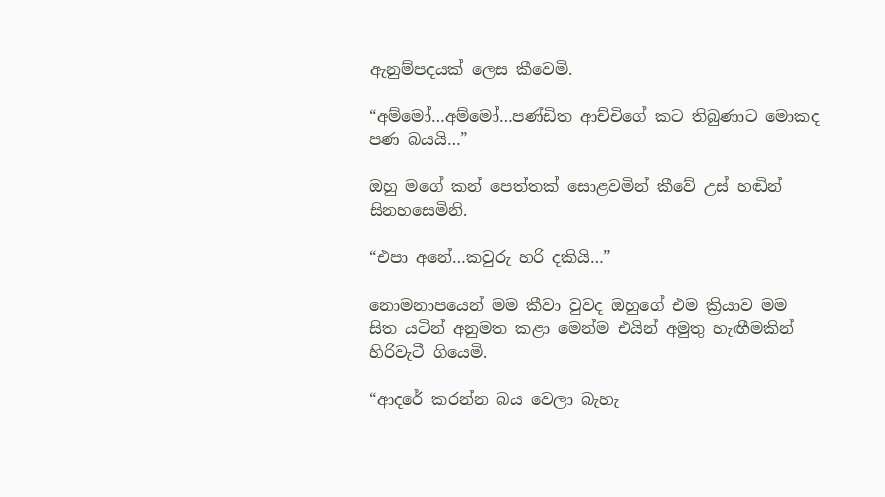ඇනුම්පදයක් ලෙස කීවෙමි.

“අම්මෝ…අම්මෝ…පණ්ඩිත ආච්චිගේ කට තිබුණාට මොකද පණ බයයි…”

ඔහු මගේ කන් පෙත්තක් සොළවමින් කීවේ උස් හඬින් සිනහසෙමිනි.

“එපා අනේ…කවුරු හරි දකියි…”

නොමනාපයෙන් මම කීවා වුවද ඔහුගේ එම ක්‍රියාව මම සිත යටින් අනුමත කළා මෙන්ම එයින් අමුතු හැඟීමකින් හිරිවැටී ගියෙමි.

“ආදරේ කරන්න බය වෙලා බැහැ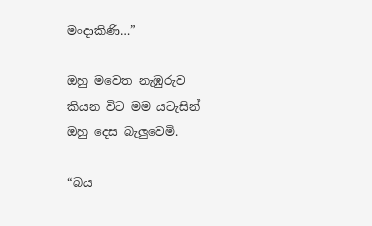මංදාකිණි…”

ඔහු මවෙත නැඹුරුව කියන විට මම යටැසින් ඔහු දෙස බැලුවෙමි.

“බය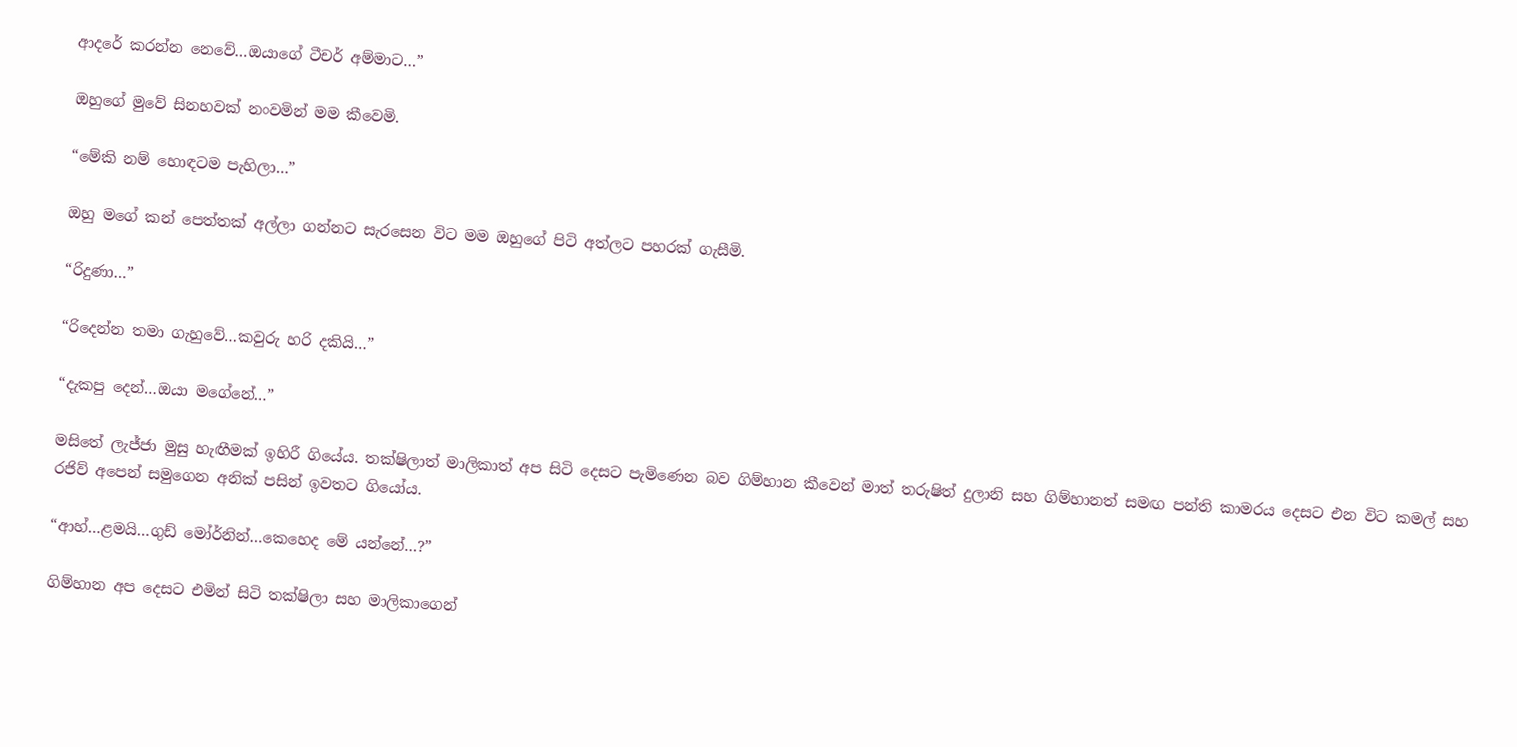ආදරේ කරන්න නෙවේ…ඔයාගේ ටීචර් අම්මාට…”

ඔහුගේ මුවේ සිනහවක් නංවමින් මම කීවෙමි.

“මේකි නම් හොඳටම පැහිලා…”

ඔහු මගේ කන් පෙත්තක් අල්ලා ගන්නට සැරසෙන විට මම ඔහුගේ පිටි අත්ලට පහරක් ගැසීමි.

“රිදුණා…”

“රිදෙන්න තමා ගැහුවේ…කවුරු හරි දකියි…”

“දැකපු දෙන්…ඔයා මගේනේ…”

මසිතේ ලැජ්ජා මුසු හැඟීමක් ඉහිරී ගියේය. තක්ෂිලාත් මාලිකාත් අප සිටි දෙසට පැමිණෙන බව ගිම්හාන කීවෙන් මාත් තරුෂිත් දුලානි සහ ගිම්හානත් සමඟ පන්ති කාමරය දෙසට එන විට කමල් සහ රජිව් අපෙන් සමුගෙන අනික් පසින් ඉවතට ගියෝය.

“ආහ්…ළමයි…ගුඩ් මෝර්නින්…කෙහෙද මේ යන්නේ…?”

ගිම්හාන අප දෙසට එමින් සිටි තක්ෂිලා සහ මාලිකාගෙන්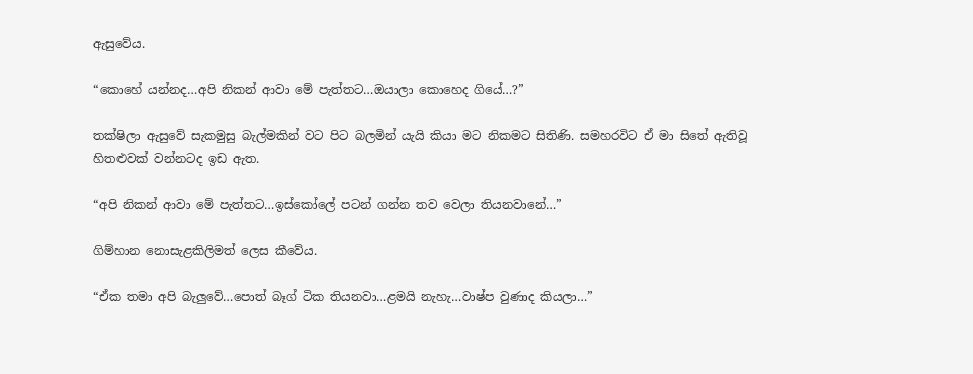ඇසුවේය.

“කොහේ යන්නද…අපි නිකන් ආවා මේ පැත්තට…ඔයාලා කොහෙද ගියේ…?”

තක්ෂිලා ඇසුවේ සැකමුසු බැල්මකින් වට පිට බලමින් යැයි කියා මට නිකමට සිතිණි. සමහරවිට ඒ මා සිතේ ඇතිවූ හිතළුවක් වන්නටද ඉඩ ඇත.

“අපි නිකන් ආවා මේ පැත්තට…ඉස්කෝලේ පටන් ගන්න තව වෙලා තියනවානේ…”

ගිම්හාන නොසැළකිලිමත් ලෙස කීවේය.

“ඒක තමා අපි බැලුවේ…පොත් බෑග් ටික තියනවා…ළමයි නැහැ…වාෂ්ප වුණාද කියලා…”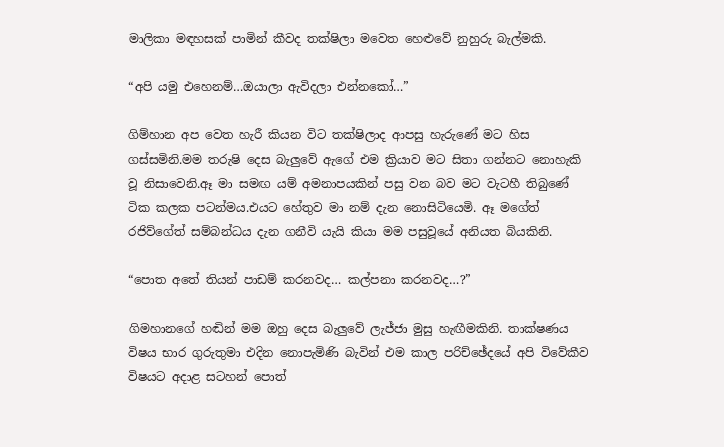මාලිකා මඳහසක් පාමින් කීවද තක්ෂිලා මවෙත හෙළුවේ නුහුරු බැල්මකි.

“අපි යමු එහෙනම්…ඔයාලා ඇවිදලා එන්නකෝ…”

ගිම්හාන අප වෙත හැරී කියන විට තක්ෂිලාද ආපසු හැරුණේ මට හිස ගස්සමිනි.මම තරුෂි දෙස බැලුවේ ඇගේ එම ක්‍රියාව මට සිතා ගන්නට නොහැකි වූ නිසාවෙනි.ඈ මා සමඟ යම් අමනාපයකින් පසු වන බව මට වැටහී තිබුණේ ටික කලක පටන්මය.එයට හේතුව මා නම් දැන නොසිටියෙමි. ඈ මගේත් රජිව්ගේත් සම්බන්ධය දැන ගනීවි යැයි කියා මම පසුවූයේ අනියත බියකිනි.

“පොත අතේ තියන් පාඩම් කරනවද… කල්පනා කරනවද…?”

ගිමහානගේ හඬින් මම ඔහු දෙස බැලුවේ ලැජ්ජා මුසු හැඟීමකිනි. තාක්ෂණය විෂය භාර ගුරුතුමා එදින නොපැමිණි බැවින් එම කාල පරිච්ඡේදයේ අපි විවේකීව විෂයට අදාළ සටහන් පොත්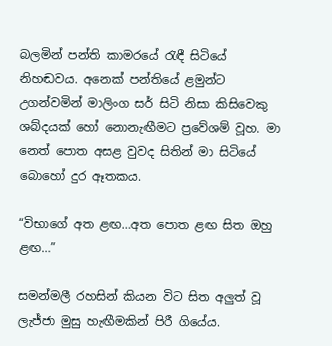බලමින් පන්ති කාමරයේ රැඳී සිටියේ නිහඬවය. අනෙක් පන්තියේ ළමුන්ට උගන්වමින් මාලිංග සර් සිටි නිසා කිසිවෙකු ශබ්දයක් හෝ නොනැඟීමට ප්‍රවේශම් වූහ. මා නෙත් පොත අසළ වුවද සිතින් මා සිටියේ බොහෝ දුර ඈතකය.

“විභාගේ අත ළඟ…අත පොත ළඟ සිත ඔහු ළඟ…”

සමන්මලී රහසින් කියන විට සිත අලුත් වූ ලැජ්ජා මුසු හැඟීමකින් පිරී ගියේය.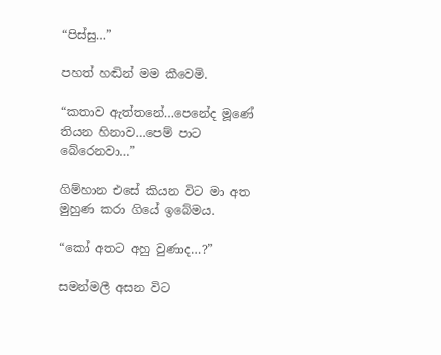“පිස්සු…”

පහත් හඬින් මම කීවෙමි.

“කතාව ඇත්තනේ…පෙනේද මූණේ තියන හිනාව…පෙම් පාට බේරෙනවා…”

ගිම්හාන එසේ කියන විට මා අත මුහුණ කරා ගියේ ඉබේමය.

“කෝ අතට අහු වුණාද…?”

සමන්මලී අසන විට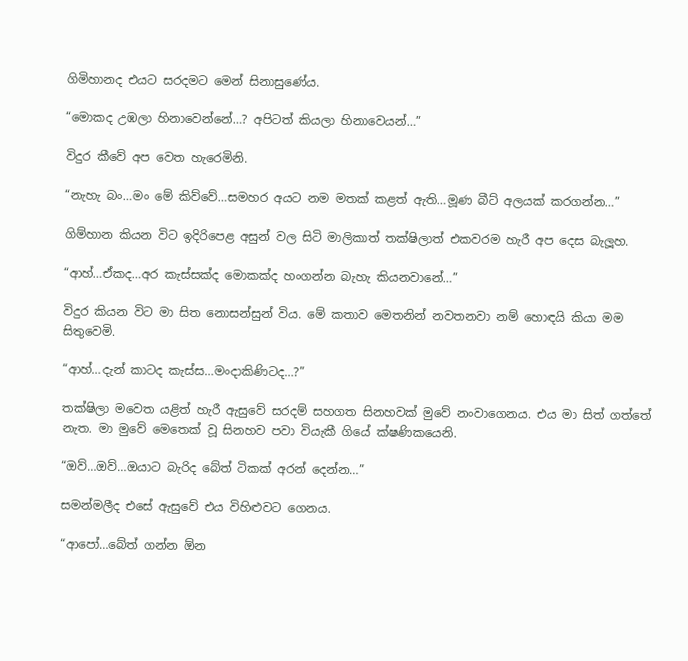ගිමිහානද එයට සරදමට මෙන් සිනාසුණේය.

“මොකද උඹලා හිනාවෙන්නේ…? අපිටත් කියලා හිනාවෙයන්…”

විදුර කීවේ අප වෙත හැරෙමිනි.

“නැහැ බං…මං මේ කිව්වේ…සමහර අයට නම මතක් කළත් ඇති…මූණ බීට් අලයක් කරගන්න…”

ගිම්හාන කියන විට ඉදිරිපෙළ අසුන් වල සිටි මාලිකාත් තක්ෂිලාත් එකවරම හැරී අප දෙස බැලූහ.

“ආහ්…ඒකද…අර කැස්සක්ද මොකක්ද හංගන්න බැහැ කියනවානේ…”

විදුර කියන විට මා සිත නොසන්සුන් විය. මේ කතාව මෙතනින් නවතනවා නම් හොඳයි කියා මම සිතුවෙමි.

“ආහ්…දැන් කාටද කැස්ස…මංදාකිණිටද…?”

තක්ෂිලා මවෙත යළිත් හැරී ඇසුවේ සරදම් සහගත සිනහවක් මුවේ නංවාගෙනය. එය මා සිත් ගත්තේ නැත. මා මුවේ මෙතෙක් වූ සිනහව පවා වියැකී ගියේ ක්ෂණිකයෙනි.

“ඔව්…ඔව්…ඔයාට බැරිද බේත් ටිකක් අරන් දෙන්න…”

සමන්මලීද එසේ ඇසුවේ එය විහිළුවට ගෙනය.

“ආපෝ…බේත් ගන්න ඕන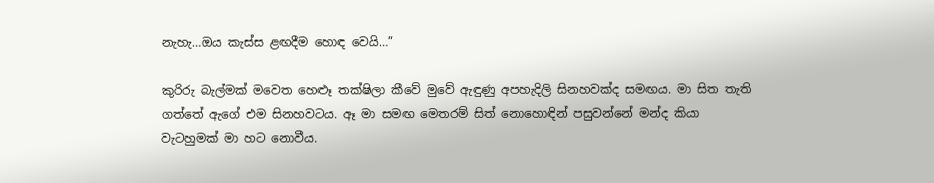නැහැ…ඔය කැස්ස ළඟදීම හොඳ වෙයි…”

කුරිරු බැල්මක් මවෙත හෙළූ තක්ෂිලා කීවේ මුවේ ඇඳුණු අපහැදිලි සිනහවක්ද සමඟය. මා සිත තැති ගත්තේ ඇගේ එම සිනහවටය. ඈ මා සමඟ මෙතරම් සිත් නොහොඳින් පසුවන්නේ මන්ද කියා වැටහුමක් මා හට නොවීය.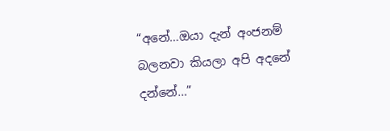“අනේ…ඔයා දැන් අංජනම් බලනවා කියලා අපි අදනේ දන්නේ…”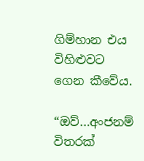ගිම්හාන එය විහිළුවට ගෙන කීවේය.

“ඔව්…අංජනම් විතරක්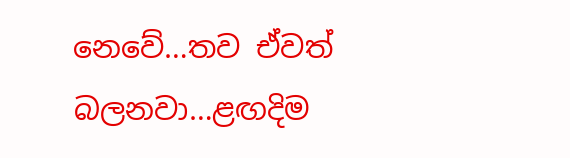නෙවේ…තව ඒවත් බලනවා…ළඟදිම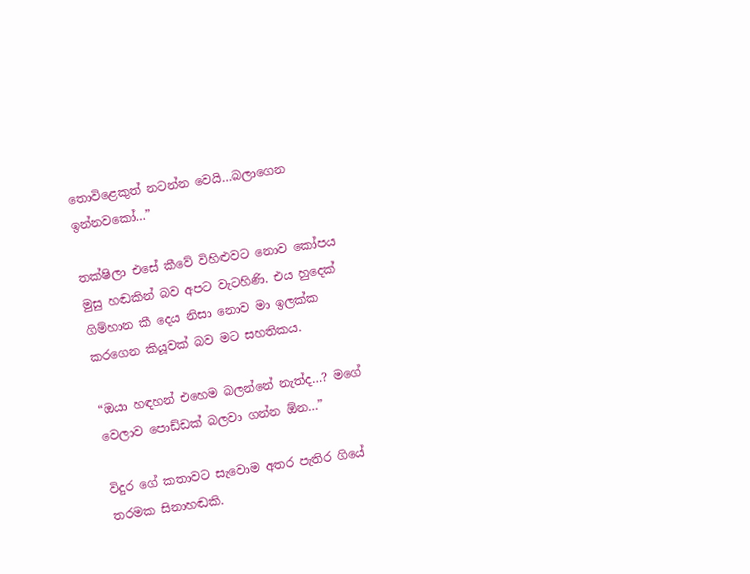තොවිළෙකුත් නටන්න වෙයි…බලාගෙන ඉන්නවකෝ…”

තක්ෂිලා එසේ කීවේ විහිළුවට නොව කෝපය මුසු හඬකින් බව අපට වැටහිණි. එය හුදෙක් ගිම්හාන කී දෙය නිසා නොව මා ඉලක්ක කරගෙන කියූවක් බව මට සහතිකය.

“ඔයා හඳහන් එහෙම බලන්නේ නැත්ද…? මගේ වෙලාව පොඩ්ඩක් බලවා ගන්න ඕන…”

විදුර ගේ කතාවට සැවොම අතර පැතිර ගියේ තරමක සිනාහඬකි.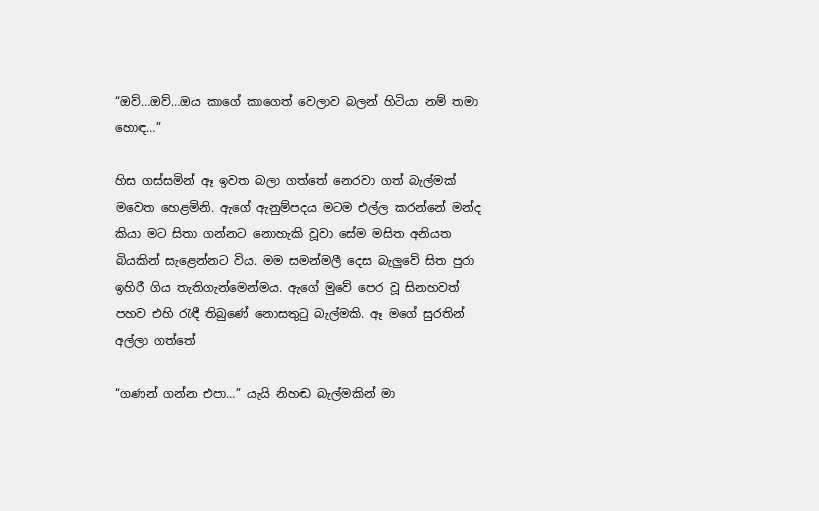“ඔව්…ඔව්…ඔය කාගේ කාගෙත් වෙලාව බලන් හිටියා නම් තමා හොඳ…”

හිස ගස්සමින් ඈ ඉවත බලා ගත්තේ නෙරවා ගත් බැල්මක් මවෙත හෙළමිනි. ඇගේ ඇනුම්පදය මටම එල්ල කරන්නේ මන්ද කියා මට සිතා ගන්නට නොහැකි වූවා සේම මසිත අනියත බියකින් සැළෙන්නට විය. මම සමන්මලී දෙස බැලුවේ සිත පුරා ඉහිරී ගිය තැතිගැන්මෙන්මය. ඇගේ මුවේ පෙර වූ සිනහවත් පහව එහි රැඳී තිබුණේ නොසතුටු බැල්මකි. ඈ මගේ සුරතින් අල්ලා ගත්තේ

“ගණන් ගන්න එපා…” යැයි නිහඬ බැල්මකින් මා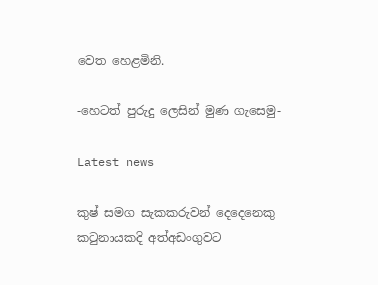වෙත හෙළමිනි.

-හෙටත් පුරුදු ලෙසින් මුණ ගැසෙමු-

Latest news

කුෂ් සමග සැකකරුවන් දෙදෙනෙකු කටුනායකදි අත්අඩංගුවට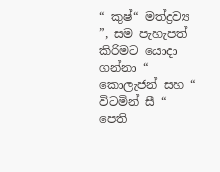“ කුෂ්“ මත්ද්‍රව්‍ය ”, සම පැහැපත් කිරිමට යොදා ගන්නා “ කොලැජන් සහ “ විටමින් සී “ පෙති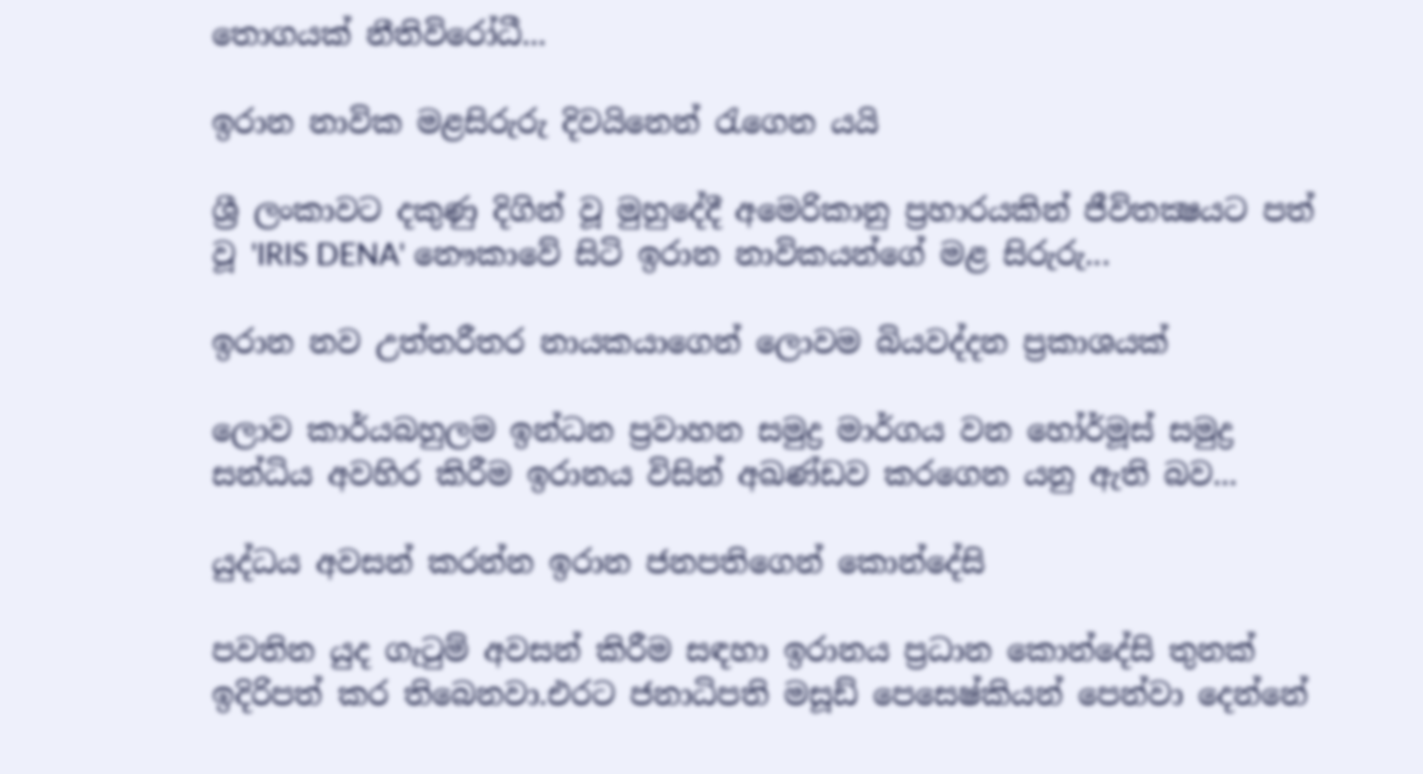තොගයක් නීතිවිරෝධී...

ඉරාන නාවික මළසිරුරු දිවයිනෙන් රැගෙන යයි

ශ්‍රී ලංකාවට දකුණු දිගින් වූ මුහුදේදී අමෙරිකානු ප්‍රහාරයකින් ජීවිතක්‍ෂයට පත් වූ 'IRIS DENA' නෞකාවේ සිටි ඉරාන නාවිකයන්ගේ මළ සිරුරු...

ඉරාන නව උත්තරීතර නායකයාගෙන් ලොවම බියවද්දන ප්‍රකාශයක්

ලොව කාර්යබහුලම ඉන්ධන ප්‍රවාහන සමුද්‍ර මාර්ගය වන හෝර්මූස් සමුද්‍ර සන්ධිය අවහිර කිරීම ඉරානය විසින් අඛණ්ඩව කරගෙන යනු ඇති බව...

යුද්ධය අවසන් කරන්න ඉරාන ජනපතිගෙන් කොන්දේසි

පවතින යුද ගැටුම් අවසන් කිරීම සඳහා ඉරානය ප්‍රධාන කොන්දේසි තුනක් ඉදිරිපත් කර තිබෙනවා.එරට ජනාධිපති මසූඩ් පෙසෙෂ්කියන් පෙන්වා දෙන්නේ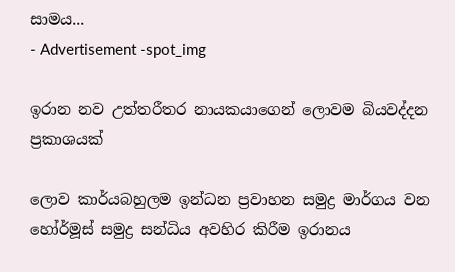සාමය...
- Advertisement -spot_img

ඉරාන නව උත්තරීතර නායකයාගෙන් ලොවම බියවද්දන ප්‍රකාශයක්

ලොව කාර්යබහුලම ඉන්ධන ප්‍රවාහන සමුද්‍ර මාර්ගය වන හෝර්මූස් සමුද්‍ර සන්ධිය අවහිර කිරීම ඉරානය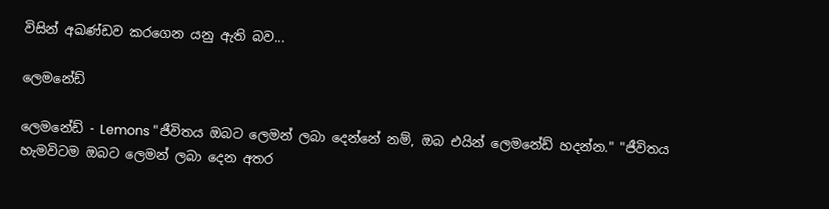විසින් අඛණ්ඩව කරගෙන යනු ඇති බව...

ලෙමනේඩ්

ලෙමනේඩ් - Lemons "ජීවිතය ඔබට ලෙමන් ලබා දෙන්නේ නම්, ඔබ එයින් ලෙමනේඩ් හදන්න." "ජීවිතය හැමවිටම ඔබට ලෙමන් ලබා දෙන අතර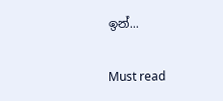ඉන්...

Must read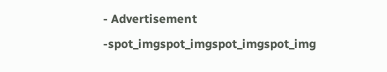- Advertisement -spot_imgspot_imgspot_imgspot_img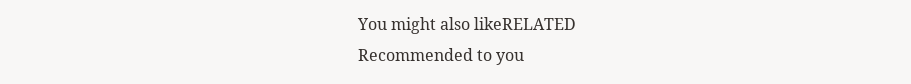You might also likeRELATED
Recommended to you